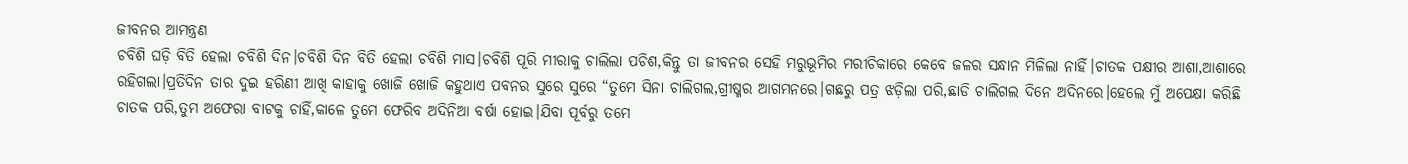ଜୀବନର ଆମନ୍ତ୍ରଣ
ଚବିଶି ଘଡ଼ି ବିତି ହେଲା ଚବିଶି ଦିନ।ଚବିଶି ଦିନ ବିତି ହେଲା ଚବିଶି ମାସ।ଚବିଶି ପୂରି ମୀରାକୁ ଚାଲିଲା ପଚିଶ,କିନ୍ତୁ ତା ଜୀବନର ସେହି ମରୁଭୂମିର ମରୀଚିକାରେ କେବେ ଜଳର ସନ୍ଧାନ ମିଳିଲା ନାହିଁ।ଚାତକ ପକ୍ଷୀର ଆଶା,ଆଶାରେ ରହିଗଲା।ପ୍ରତିଦିନ ତାର ଦୁଇ ହରିଣୀ ଆଖି କାହାକୁ ଖୋଜି ଖୋଜି କହୁଥାଏ ପବନର ସୁରେ ସୁରେ “ତୁମେ ସିନା ଚାଲିଗଲ,ଗ୍ରୀଷ୍ମର ଆଗମନରେ।ଗଛରୁ ପତ୍ର ଝଡ଼ିଲା ପରି,ଛାଡି ଚାଲିଗଲ ଦିନେ ଅଦିନରେ।ହେଲେ ମୁଁ ଅପେକ୍ଷା କରିଛି ଚାତକ ପରି,ତୁମ ଅଫେରା ବାଟକୁ ଚାହିଁ,କାଳେ ତୁମେ ଫେରିବ ଅଦିନିଆ ବର୍ଷା ହୋଇ।ଯିବା ପୂର୍ବରୁ ତମେ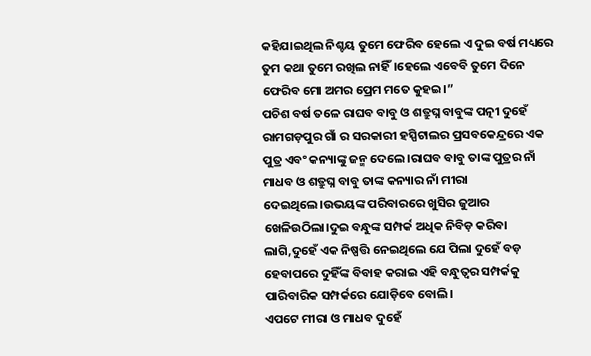କହିଯାଇଥିଲ ନିଶ୍ଚୟ ତୁମେ ଫେରିବ ହେଲେ ଏ ଦୁଇ ବର୍ଷ ମଧ୍ୟରେ ତୁମ କଥା ତୁମେ ରଖିଲ ନାହିଁ।ହେଲେ ଏବେବି ତୁମେ ଦିନେ ଫେରିବ ମୋ ଅମର ପ୍ରେମ ମତେ କୁହଇ।”
ପଚିଶ ବର୍ଷ ତଳେ ରାଘବ ବାବୁ ଓ ଶତ୍ରୁଘ୍ନ ବାବୁଙ୍କ ପତ୍ନୀ ଦୁହେଁ ରାମଗଡ଼ପୁର ଗାଁ ର ସରକାରୀ ହସ୍ପିଟାଲର ପ୍ରସବକେନ୍ଦ୍ରରେ ଏକ ପୁତ୍ର ଏବଂ କନ୍ୟାଙ୍କୁ ଜନ୍ମ ଦେଲେ।ରାଘବ ବାବୁ ତାଙ୍କ ପୁତ୍ରର ନାଁ ମାଧବ ଓ ଶତ୍ରୁଘ୍ନ ବାବୁ ତାଙ୍କ କନ୍ୟାର ନାଁ ମୀରା ଦେଇଥିଲେ।ଉଭୟଙ୍କ ପରିବାରରେ ଖୁସିର ଜୁଆର ଖେଳିଉଠିଲା।ଦୁଇ ବନ୍ଧୁଙ୍କ ସମ୍ପର୍କ ଅଧିକ ନିବିଡ଼ କରିବା ଲାଗି,ଦୁହେଁ ଏକ ନିଷ୍ପତ୍ତି ନେଇଥିଲେ ଯେ ପିଲା ଦୁହେଁ ବଡ଼ ହେବାପରେ ଦୁହିଁଙ୍କ ବିବାହ କରାଇ ଏହି ବନ୍ଧୁତ୍ୱର ସମ୍ପର୍କକୁ ପାରିବାରିକ ସମ୍ପର୍କରେ ଯୋଡ଼ିବେ ବୋଲି।
ଏପଟେ ମୀରା ଓ ମାଧବ ଦୁହେଁ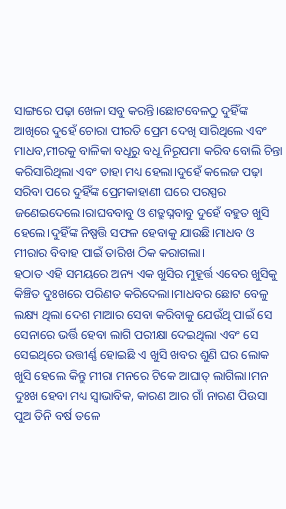ସାଙ୍ଗରେ ପଢ଼ା ଖେଳା ସବୁ କରନ୍ତି।ଛୋଟବେଳଠୁ ଦୁହିଁଙ୍କ ଆଖିରେ ଦୁହେଁ ଚୋରା ପୀରତି ପ୍ରେମ ଦେଖି ସାରିଥିଲେ ଏବଂ ମାଧବ,ମୀରକୁ ବାଳିକା ବଧୂରୁ ବଧୂ ନିରୂପମା କରିବ ବୋଲି ଚିନ୍ତା କରିସାରିଥିଲା ଏବଂ ତାହା ମଧ୍ୟ ହେଲା।ଦୁହେଁ କଲେଜ ପଢ଼ା ସରିବା ପରେ ଦୁହିଁଙ୍କ ପ୍ରେମକାହାଣୀ ଘରେ ପରସ୍ପର ଜଣେଇଦେଲେ।ରାଘବବାବୁ ଓ ଶତ୍ରୁଘ୍ନବାବୁ ଦୁହେଁ ବହୁତ ଖୁସି ହେଲେ।ଦୁହିଁଙ୍କ ନିଷ୍ପତ୍ତି ସଫଳ ହେବାକୁ ଯାଉଛି।ମାଧବ ଓ ମୀରାର ବିବାହ ପାଇଁ ତାରିଖ ଠିକ କରାଗଲା।
ହଠାତ ଏହି ସମୟରେ ଅନ୍ୟ ଏକ ଖୁସିର ମୁହୂର୍ତ୍ତ ଏବେର ଖୁସିକୁ କିଞ୍ଚିତ ଦୁଃଖରେ ପରିଣତ କରିଦେଲା।ମାଧବର ଛୋଟ ବେଳୁ ଲକ୍ଷ୍ୟ ଥିଲା ଦେଶ ମାଆର ସେବା କରିବାକୁ ଯେଉଁଥି ପାଇଁ ସେ ସେନାରେ ଭର୍ତ୍ତି ହେବା ଲାଗି ପରୀକ୍ଷା ଦେଇଥିଲା ଏବଂ ସେ ସେଇଥିରେ ଉତ୍ତୀର୍ଣ୍ଣ ହୋଇଛି ଏ ଖୁସି ଖବର ଶୁଣି ଘର ଲୋକ ଖୁସି ହେଲେ କିନ୍ତୁ ମୀରା ମନରେ ଟିକେ ଆଘାତ୍ ଲାଗିଲା।ମନ ଦୁଃଖ ହେବା ମଧ୍ୟ ସ୍ୱାଭାବିକ, କାରଣ ଆର ଗାଁ ନାରଣ ପିଉସା ପୁଅ ତିନି ବର୍ଷ ତଳେ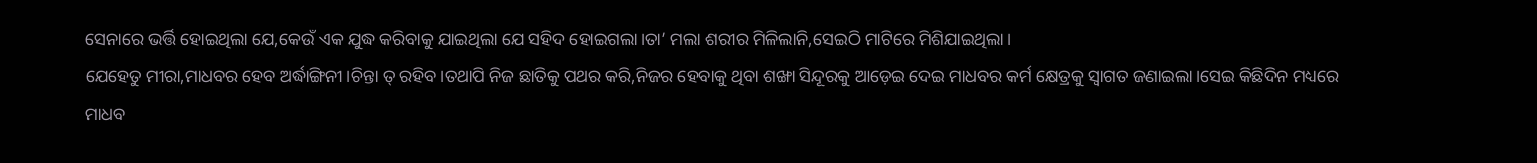ସେନାରେ ଭର୍ତ୍ତି ହୋଇଥିଲା ଯେ,କେଉଁ ଏକ ଯୁଦ୍ଧ କରିବାକୁ ଯାଇଥିଲା ଯେ ସହିଦ ହୋଇଗଲା।ତା’ ମଲା ଶରୀର ମିଳିଲାନି,ସେଇଠି ମାଟିରେ ମିଶିଯାଇଥିଲା।
ଯେହେତୁ ମୀରା,ମାଧବର ହେବ ଅର୍ଦ୍ଧାଙ୍ଗିନୀ।ଚିନ୍ତା ତ୍ ରହିବ।ତଥାପି ନିଜ ଛାତିକୁ ପଥର କରି,ନିଜର ହେବାକୁ ଥିବା ଶଙ୍ଖା ସିନ୍ଦୂରକୁ ଆଡ଼େଇ ଦେଇ ମାଧବର କର୍ମ କ୍ଷେତ୍ରକୁ ସ୍ୱାଗତ ଜଣାଇଲା।ସେଇ କିଛିଦିନ ମଧ୍ୟରେ ମାଧବ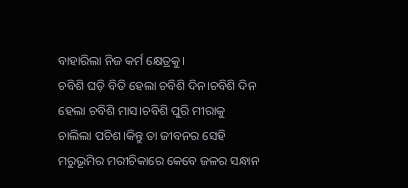ବାହାରିଲା ନିଜ କର୍ମ କ୍ଷେତ୍ରକୁ।
ଚବିଶି ଘଡ଼ି ବିତି ହେଲା ଚବିଶି ଦିନ।ଚବିଶି ଦିନ ହେଲା ଚବିଶି ମାସ।ଚବିଶି ପୁରି ମୀରାକୁ ଚାଲିଲା ପଚିଶ।କିନ୍ତୁ ତା ଜୀବନର ସେହି ମରୁଭୂମିର ମରୀଚିକାରେ କେବେ ଜଳର ସନ୍ଧାନ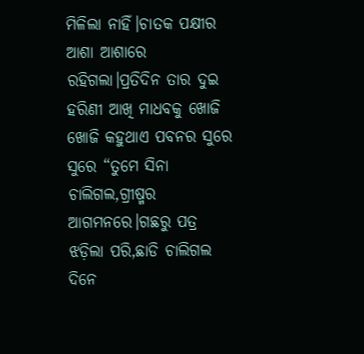ମିଳିଲା ନାହିଁ।ଚାତକ ପକ୍ଷୀର ଆଶା ଆଶାରେ ରହିଗଲା।ପ୍ରତିଦିନ ତାର ଦୁଇ ହରିଣୀ ଆଖି ମାଧବକୁ ଖୋଜି ଖୋଜି କହୁଥାଏ ପବନର ସୁରେ ସୁରେ “ତୁମେ ସିନା ଚାଲିଗଲ,ଗ୍ରୀଷ୍ମର ଆଗମନରେ।ଗଛରୁ ପତ୍ର ଝଡ଼ିଲା ପରି,ଛାଡି ଚାଲିଗଲ ଦିନେ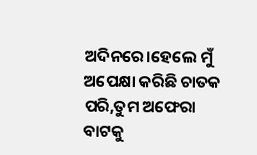ଅଦିନରେ।ହେଲେ ମୁଁ ଅପେକ୍ଷା କରିଛି ଚାତକ ପରି,ତୁମ ଅଫେରା ବାଟକୁ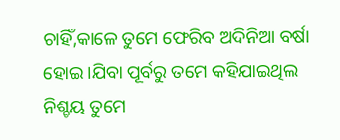ଚାହିଁ,କାଳେ ତୁମେ ଫେରିବ ଅଦିନିଆ ବର୍ଷା ହୋଇ।ଯିବା ପୂର୍ବରୁ ତମେ କହିଯାଇଥିଲ ନିଶ୍ଚୟ ତୁମେ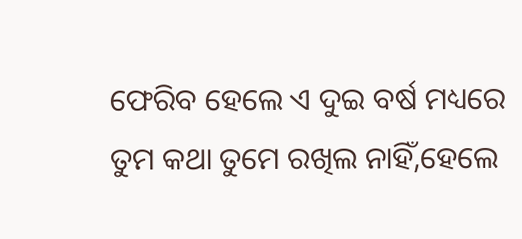ଫେରିବ ହେଲେ ଏ ଦୁଇ ବର୍ଷ ମଧ୍ୟରେ ତୁମ କଥା ତୁମେ ରଖିଲ ନାହିଁ,ହେଲେ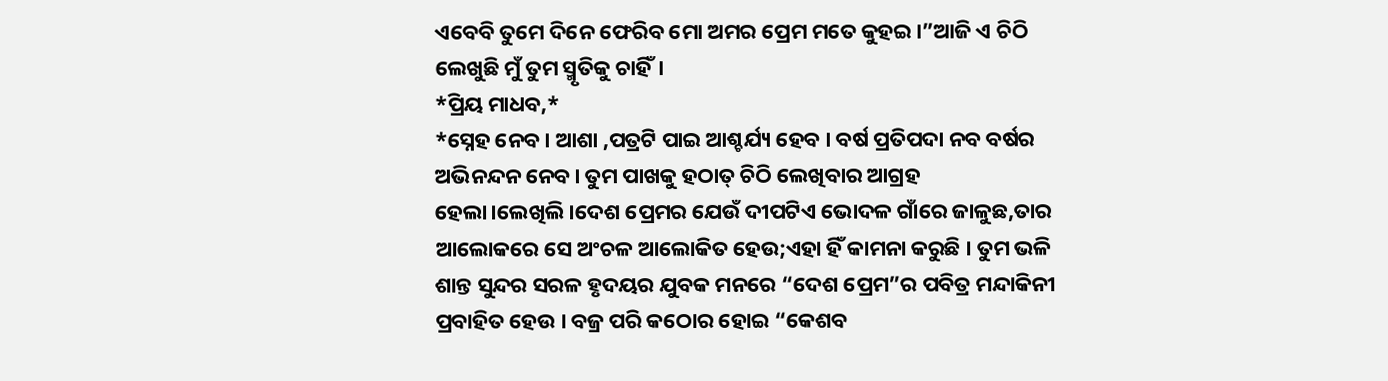ଏବେବି ତୁମେ ଦିନେ ଫେରିବ ମୋ ଅମର ପ୍ରେମ ମତେ କୁହଇ।”ଆଜି ଏ ଚିଠି ଲେଖୁଛି ମୁଁ ତୁମ ସ୍ମୃତିକୁ ଚାହିଁ।
*ପ୍ରିୟ ମାଧବ,*
*ସ୍ନେହ ନେବ । ଆଶା ,ପତ୍ରଟି ପାଇ ଆଶ୍ଚର୍ଯ୍ୟ ହେବ । ବର୍ଷ ପ୍ରତିପଦା ନବ ବର୍ଷର ଅଭିନନ୍ଦନ ନେବ। ତୁମ ପାଖକୁ ହଠାତ୍ ଚିଠି ଲେଖିବାର ଆଗ୍ରହ ହେଲା।ଲେଖିଲି।ଦେଶ ପ୍ରେମର ଯେଉଁ ଦୀପଟିଏ ଭୋଦଳ ଗାଁରେ ଜାଳୁଛ,ତାର ଆଲୋକରେ ସେ ଅଂଚଳ ଆଲୋକିତ ହେଉ;ଏହା ହିଁ କାମନା କରୁଛି । ତୁମ ଭଳି ଶାନ୍ତ ସୁନ୍ଦର ସରଳ ହୃଦୟର ଯୁବକ ମନରେ “ଦେଶ ପ୍ରେମ”ର ପବିତ୍ର ମନ୍ଦାକିନୀ ପ୍ରବାହିତ ହେଉ । ବଜ୍ର ପରି କଠୋର ହୋଇ “କେଶବ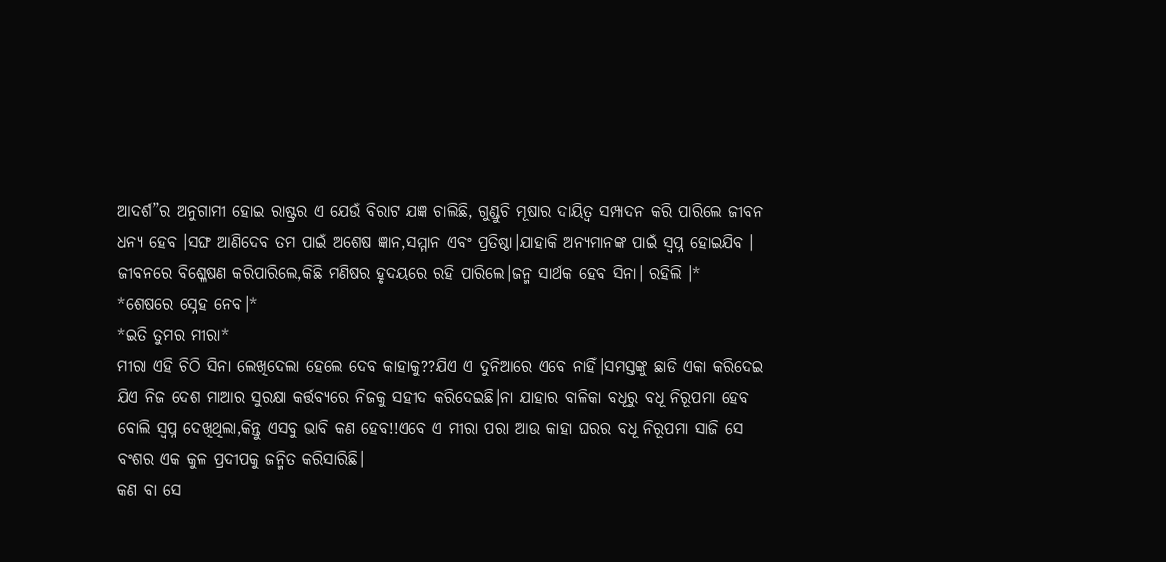ଆଦର୍ଶ”ର ଅନୁଗାମୀ ହୋଇ ରାଷ୍ଟ୍ରର ଏ ଯେଉଁ ବିରାଟ ଯଜ୍ଞ ଚାଲିଛି, ଗୁଣ୍ଡୁଚି ମୂଷାର ଦାୟିତ୍ୱ ସମ୍ପାଦନ କରି ପାରିଲେ ଜୀବନ ଧନ୍ୟ ହେବ ।ସଙ୍ଘ ଆଣିଦେବ ତମ ପାଇଁ ଅଶେଷ ଜ୍ଞାନ,ସମ୍ମାନ ଏବଂ ପ୍ରତିଷ୍ଠା।ଯାହାକି ଅନ୍ୟମାନଙ୍କ ପାଇଁ ସ୍ବପ୍ନ ହୋଇଯିବ । ଜୀବନରେ ବିଶ୍ଳେଷଣ କରିପାରିଲେ,କିଛି ମଣିଷର ହୃଦୟରେ ରହି ପାରିଲେ।ଜନ୍ମ ସାର୍ଥକ ହେବ ସିନା। ରହିଲି ।*
*ଶେଷରେ ସ୍ନେହ ନେବ।*
*ଇତି ତୁମର ମୀରା*
ମୀରା ଏହି ଚିଠି ସିନା ଲେଖିଦେଲା ହେଲେ ଦେବ କାହାକୁ??ଯିଏ ଏ ଦୁନିଆରେ ଏବେ ନାହିଁ।ସମସ୍ତଙ୍କୁ ଛାଡି ଏକା କରିଦେଇ ଯିଏ ନିଜ ଦେଶ ମାଆର ସୁରକ୍ଷା କର୍ତ୍ତବ୍ୟରେ ନିଜକୁ ସହୀଦ କରିଦେଇଛି।ନା ଯାହାର ବାଳିକା ବଧୂରୁ ବଧୂ ନିରୂପମା ହେବ ବୋଲି ସ୍ୱପ୍ନ ଦେଖିଥିଲା,କିନ୍ତୁ ଏସବୁ ଭାବି କଣ ହେବ!!ଏବେ ଏ ମୀରା ପରା ଆଉ କାହା ଘରର ବଧୂ ନିରୂପମା ସାଜି ସେ ବଂଶର ଏକ କୁଳ ପ୍ରଦୀପକୁ ଜନ୍ମିତ କରିସାରିଛି।
କଣ ବା ସେ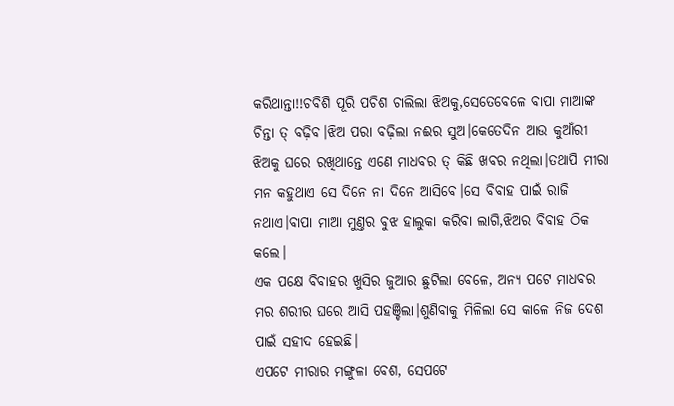କରିଥାନ୍ତା!!ଚବିଶି ପୂରି ପଚିଶ ଚାଲିଲା ଝିଅକୁ,ସେତେବେଳେ ବାପା ମାଆଙ୍କ ଚିନ୍ତା ତ୍ ବଢ଼ିବ।ଝିଅ ପରା ବଢ଼ିଲା ନଈର ସୁଅ।କେତେଦିନ ଆଉ କୁଆଁରୀ ଝିଅକୁ ଘରେ ରଖିଥାନ୍ତେ ଏଣେ ମାଧବର ତ୍ କିଛି ଖବର ନଥିଲା।ତଥାପି ମୀରା ମନ କହୁଥାଏ ସେ ଦିନେ ନା ଦିନେ ଆସିବେ।ସେ ବିବାହ ପାଇଁ ରାଜି ନଥାଏ।ବାପା ମାଆ ମୁଣ୍ତର ବୁଝ ହାଲୁକା କରିବା ଲାଗି,ଝିଅର ବିବାହ ଠିକ କଲେ।
ଏକ ପକ୍ଷେ ବିବାହର ଖୁସିର ଜୁଆର ଛୁଟିଲା ବେଳେ, ଅନ୍ୟ ପଟେ ମାଧବର ମର ଶରୀର ଘରେ ଆସି ପହଞ୍ଚିଲା।ଶୁଣିବାକୁ ମିଳିଲା ସେ କାଳେ ନିଜ ଦେଶ ପାଇଁ ସହୀଦ ହେଇଛି।
ଏପଟେ ମୀରାର ମଙ୍ଗୁଳା ବେଶ, ସେପଟେ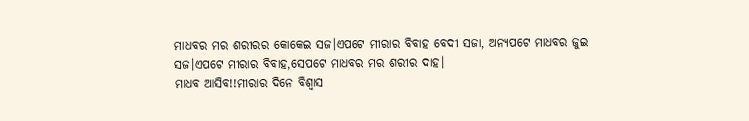ମାଧବର ମର ଶରୀରର କୋକେଇ ସଜ।ଏପଟେ ମୀରାର ବିବାହ ବେଦୀ ସଜା, ଅନ୍ୟପଟେ ମାଧବର ଜୁଇ ସଜ।ଏପଟେ ମୀରାର ବିବାହ,ସେପଟେ ମାଧବର ମର ଶରୀର ଦାହ।
ମାଧବ ଆସିବ!!ମୀରାର ଦିନେ ବିଶ୍ୱାସ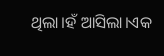ଥିଲା।ହଁ ଆସିଲା।ଏକ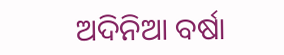ଅଦିନିଆ ବର୍ଷା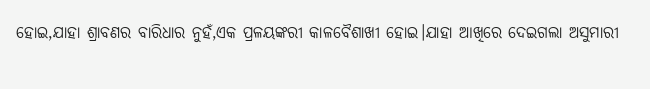ହୋଇ,ଯାହା ଶ୍ରାବଣର ବାରିଧାର ନୁହଁ,ଏକ ପ୍ରଳୟଙ୍କରୀ କାଳବୈଶାଖୀ ହୋଇ।ଯାହା ଆଖିରେ ଦେଇଗଲା ଅସୁମାରୀ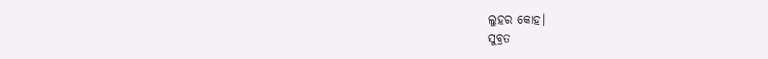ଲୁହର କୋହ।
ସୁବ୍ରତ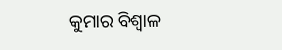କୁମାର ବିଶ୍ବାଳ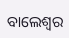ବାଲେଶ୍ଵର